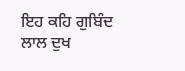ਇਹ ਕਹਿ ਗੁਬਿੰਦ ਲਾਲ ਦੁਖ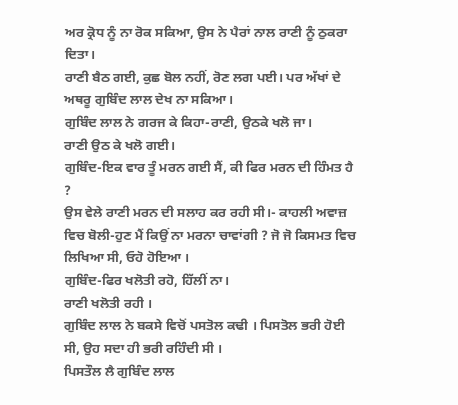ਅਰ ਕ੍ਰੋਧ ਨੂੰ ਨਾ ਰੋਕ ਸਕਿਆ, ਉਸ ਨੇ ਪੈਰਾਂ ਨਾਲ ਰਾਣੀ ਨੂੰ ਠੁਕਰਾ ਦਿਤਾ।
ਰਾਣੀ ਬੈਠ ਗਈ, ਕੁਛ ਬੋਲ ਨਹੀਂ, ਰੋਣ ਲਗ ਪਈ। ਪਰ ਅੱਖਾਂ ਦੇ ਅਥਰੂ ਗੁਬਿੰਦ ਲਾਲ ਦੇਖ ਨਾ ਸਕਿਆ।
ਗੁਬਿੰਦ ਲਾਲ ਨੇ ਗਰਜ ਕੇ ਕਿਹਾ-ਰਾਣੀ, ਉਠਕੇ ਖਲੋ ਜਾ।
ਰਾਣੀ ਉਠ ਕੇ ਖਲੋ ਗਈ।
ਗੁਬਿੰਦ-ਇਕ ਵਾਰ ਤੂੰ ਮਰਨ ਗਈ ਸੈਂ, ਕੀ ਫਿਰ ਮਰਨ ਦੀ ਹਿੰਮਤ ਹੈ ?
ਉਸ ਵੇਲੇ ਰਾਣੀ ਮਰਨ ਦੀ ਸਲਾਹ ਕਰ ਰਹੀ ਸੀ।- ਕਾਹਲੀ ਅਵਾਜ਼ ਵਿਚ ਬੋਲੀ-ਹੁਣ ਮੈਂ ਕਿਉਂ ਨਾ ਮਰਨਾ ਚਾਵਾਂਗੀ ? ਜੋ ਜੋ ਕਿਸਮਤ ਵਿਚ ਲਿਖਿਆ ਸੀ, ਓਹੋ ਹੋਇਆ ।
ਗੁਬਿੰਦ-ਫਿਰ ਖਲੋਤੀ ਰਹੋ, ਹਿੱਲੀਂ ਨਾ।
ਰਾਣੀ ਖਲੋਤੀ ਰਹੀ ।
ਗੁਬਿੰਦ ਲਾਲ ਨੇ ਬਕਸੇ ਵਿਚੋਂ ਪਸਤੋਲ ਕਢੀ । ਪਿਸਤੋਲ ਭਰੀ ਹੋਈ ਸੀ, ਉਹ ਸਦਾ ਹੀ ਭਰੀ ਰਹਿੰਦੀ ਸੀ ।
ਪਿਸਤੌਲ ਲੈ ਗੁਬਿੰਦ ਲਾਲ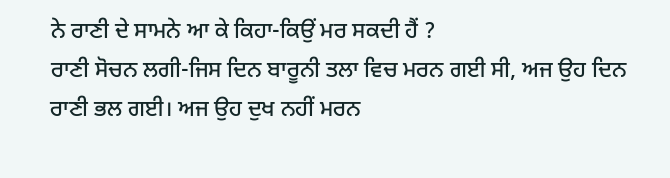ਨੇ ਰਾਣੀ ਦੇ ਸਾਮਨੇ ਆ ਕੇ ਕਿਹਾ-ਕਿਉਂ ਮਰ ਸਕਦੀ ਹੈਂ ?
ਰਾਣੀ ਸੋਚਨ ਲਗੀ-ਜਿਸ ਦਿਨ ਬਾਰੂਨੀ ਤਲਾ ਵਿਚ ਮਰਨ ਗਈ ਸੀ, ਅਜ ਉਹ ਦਿਨ ਰਾਣੀ ਭਲ ਗਈ। ਅਜ ਉਹ ਦੁਖ ਨਹੀਂ ਮਰਨ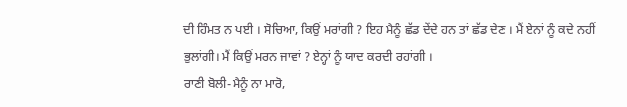ਦੀ ਹਿੰਮਤ ਨ ਪਈ । ਸੋਚਿਆ, ਕਿਉਂ ਮਰਾਂਗੀ ? ਇਹ ਮੈਨੂੰ ਛੱਡ ਦੇਂਦੇ ਹਨ ਤਾਂ ਛੱਡ ਦੇਣ । ਮੈਂ ਏਨਾਂ ਨੂੰ ਕਦੇ ਨਹੀਂ ਭੁਲਾਂਗੀ। ਮੈਂ ਕਿਉਂ ਮਰਨ ਜਾਵਾਂ ? ਏਨ੍ਹਾਂ ਨੂੰ ਯਾਦ ਕਰਦੀ ਰਹਾਂਗੀ ।
ਰਾਣੀ ਬੋਲੀ-ਮੈਨੂੰ ਨਾ ਮਾਰੋ,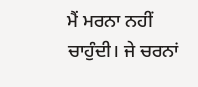ਮੈਂ ਮਰਨਾ ਨਹੀਂ ਚਾਹੁੰਦੀ। ਜੇ ਚਰਨਾਂ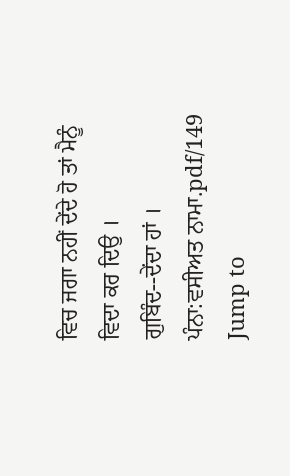ਵਿਚ ਜਗਾ ਨਹੀਂ ਦੇਂਦੇ ਹੋ ਤਾਂ ਮੈਨੂੰ ਵਿਦਾ ਕਰ ਦਿਉ ।
ਗੁਬਿੰਦ--ਦੇਂਦਾ ਹਾਂ ।
ਪੰਨਾ:ਵਸੀਅਤ ਨਾਮਾ.pdf/149
Jump to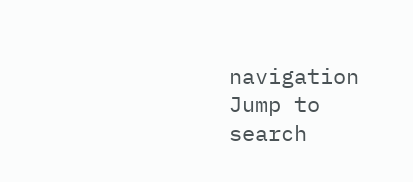navigation
Jump to search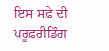ਇਸ ਸਫ਼ੇ ਦੀ ਪਰੂਫ਼ਰੀਡਿੰਗ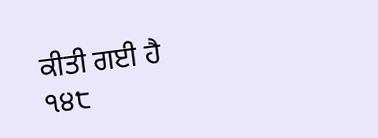ਕੀਤੀ ਗਈ ਹੈ
੧੪੮